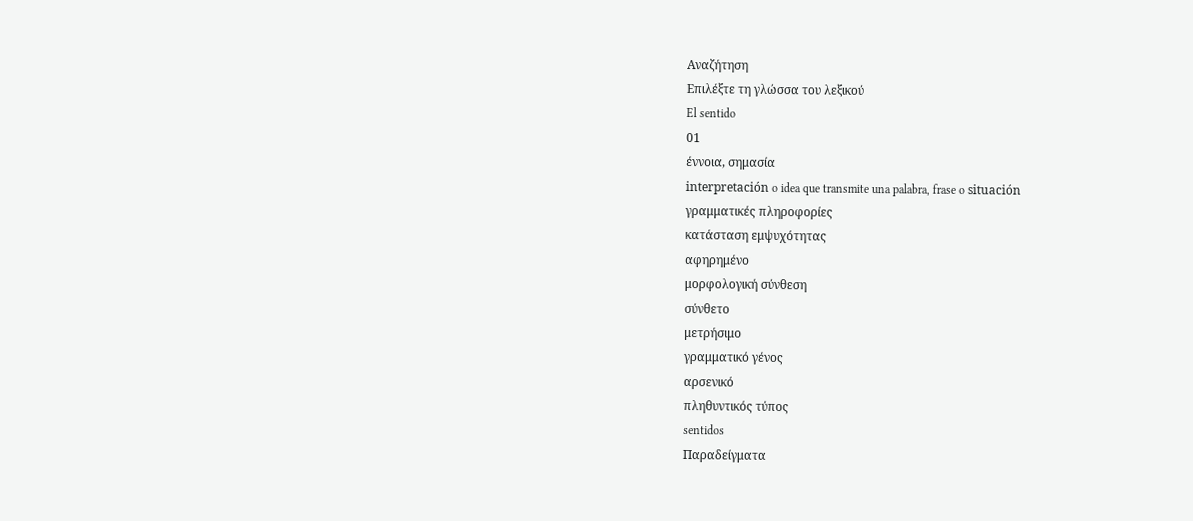Αναζήτηση
Επιλέξτε τη γλώσσα του λεξικού
El sentido
01
έννοια, σημασία
interpretación o idea que transmite una palabra, frase o situación
γραμματικές πληροφορίες
κατάσταση εμψυχότητας
αφηρημένο
μορφολογική σύνθεση
σύνθετο
μετρήσιμο
γραμματικό γένος
αρσενικό
πληθυντικός τύπος
sentidos
Παραδείγματα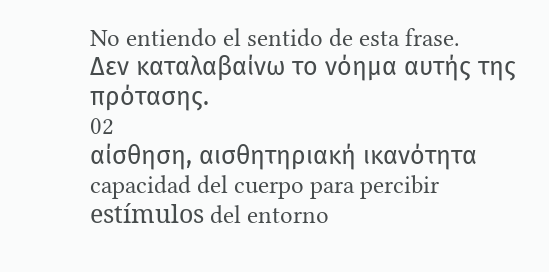No entiendo el sentido de esta frase.
Δεν καταλαβαίνω το νόημα αυτής της πρότασης.
02
αίσθηση, αισθητηριακή ικανότητα
capacidad del cuerpo para percibir estímulos del entorno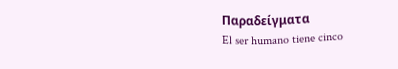Παραδείγματα
El ser humano tiene cinco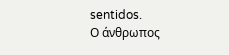sentidos.
Ο άνθρωπος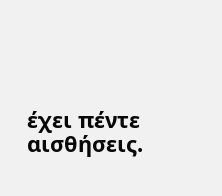έχει πέντε αισθήσεις.